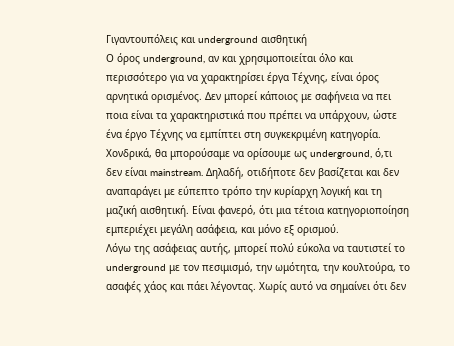Γιγαντουπόλεις και underground αισθητική
Ο όρος underground, αν και χρησιμοποιείται όλο και περισσότερο για να χαρακτηρίσει έργα Τέχνης, είναι όρος αρνητικά ορισμένος. Δεν μπορεί κάποιος με σαφήνεια να πει ποια είναι τα χαρακτηριστικά που πρέπει να υπάρχουν, ώστε ένα έργο Τέχνης να εμπίπτει στη συγκεκριμένη κατηγορία. Χονδρικά, θα μπορούσαμε να ορίσουμε ως underground, ό,τι δεν είναι mainstream. Δηλαδή, οτιδήποτε δεν βασίζεται και δεν αναπαράγει με εύπεπτο τρόπο την κυρίαρχη λογική και τη μαζική αισθητική. Είναι φανερό, ότι μια τέτοια κατηγοριοποίηση εμπεριέχει μεγάλη ασάφεια, και μόνο εξ ορισμού.
Λόγω της ασάφειας αυτής, μπορεί πολύ εύκολα να ταυτιστεί το underground με τον πεσιμισμό, την ωμότητα, την κουλτούρα, το ασαφές χάος και πάει λέγοντας. Χωρίς αυτό να σημαίνει ότι δεν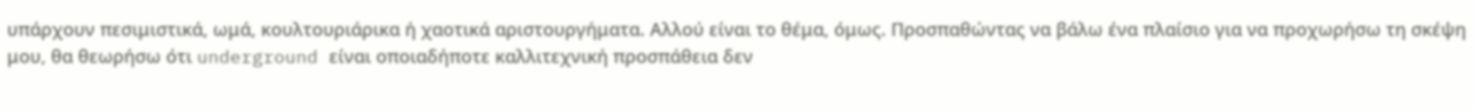υπάρχουν πεσιμιστικά, ωμά, κουλτουριάρικα ή χαοτικά αριστουργήματα. Αλλού είναι το θέμα, όμως. Προσπαθώντας να βάλω ένα πλαίσιο για να προχωρήσω τη σκέψη μου, θα θεωρήσω ότι underground είναι οποιαδήποτε καλλιτεχνική προσπάθεια δεν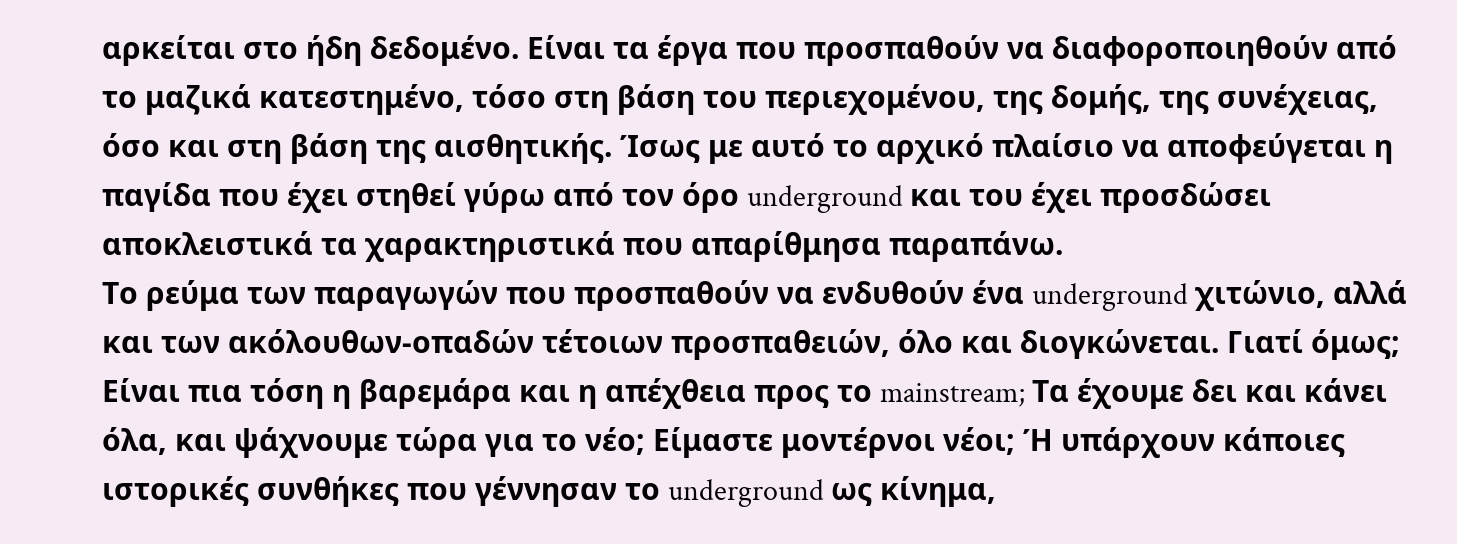αρκείται στο ήδη δεδομένο. Είναι τα έργα που προσπαθούν να διαφοροποιηθούν από το μαζικά κατεστημένο, τόσο στη βάση του περιεχομένου, της δομής, της συνέχειας, όσο και στη βάση της αισθητικής. Ίσως με αυτό το αρχικό πλαίσιο να αποφεύγεται η παγίδα που έχει στηθεί γύρω από τον όρο underground και του έχει προσδώσει αποκλειστικά τα χαρακτηριστικά που απαρίθμησα παραπάνω.
Το ρεύμα των παραγωγών που προσπαθούν να ενδυθούν ένα underground χιτώνιο, αλλά και των ακόλουθων-οπαδών τέτοιων προσπαθειών, όλο και διογκώνεται. Γιατί όμως; Είναι πια τόση η βαρεμάρα και η απέχθεια προς το mainstream; Τα έχουμε δει και κάνει όλα, και ψάχνουμε τώρα για το νέο; Είμαστε μοντέρνοι νέοι; Ή υπάρχουν κάποιες ιστορικές συνθήκες που γέννησαν το underground ως κίνημα,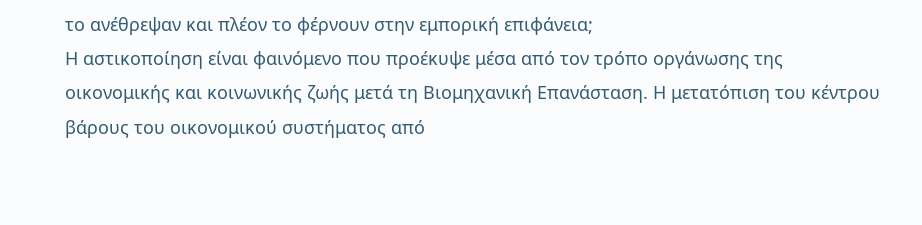το ανέθρεψαν και πλέον το φέρνουν στην εμπορική επιφάνεια;
Η αστικοποίηση είναι φαινόμενο που προέκυψε μέσα από τον τρόπο οργάνωσης της οικονομικής και κοινωνικής ζωής μετά τη Βιομηχανική Επανάσταση. Η μετατόπιση του κέντρου βάρους του οικονομικού συστήματος από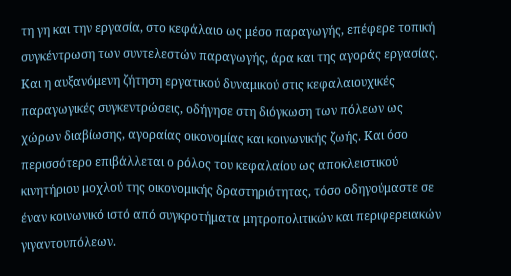τη γη και την εργασία, στο κεφάλαιο ως μέσο παραγωγής, επέφερε τοπική συγκέντρωση των συντελεστών παραγωγής, άρα και της αγοράς εργασίας. Και η αυξανόμενη ζήτηση εργατικού δυναμικού στις κεφαλαιουχικές παραγωγικές συγκεντρώσεις, οδήγησε στη διόγκωση των πόλεων ως χώρων διαβίωσης, αγοραίας οικονομίας και κοινωνικής ζωής. Και όσο περισσότερο επιβάλλεται ο ρόλος του κεφαλαίου ως αποκλειστικού κινητήριου μοχλού της οικονομικής δραστηριότητας, τόσο οδηγούμαστε σε έναν κοινωνικό ιστό από συγκροτήματα μητροπολιτικών και περιφερειακών γιγαντουπόλεων.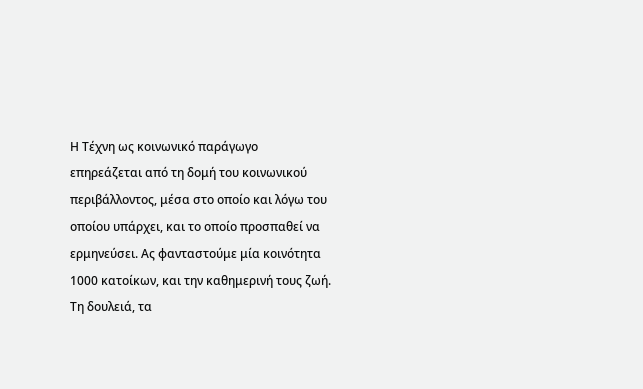Η Τέχνη ως κοινωνικό παράγωγο επηρεάζεται από τη δομή του κοινωνικού περιβάλλοντος, μέσα στο οποίο και λόγω του οποίου υπάρχει, και το οποίο προσπαθεί να ερμηνεύσει. Ας φανταστούμε μία κοινότητα 1000 κατοίκων, και την καθημερινή τους ζωή. Τη δουλειά, τα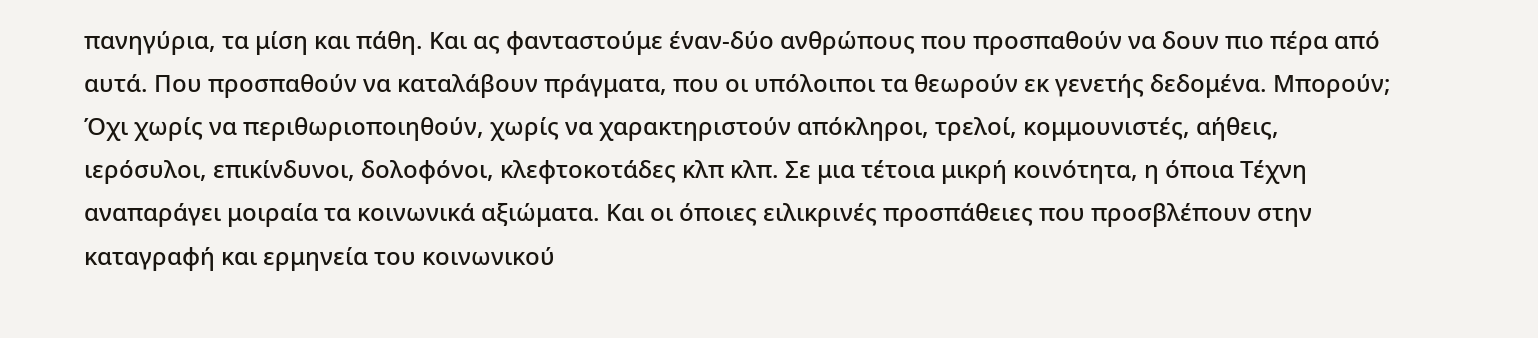πανηγύρια, τα μίση και πάθη. Και ας φανταστούμε έναν-δύο ανθρώπους που προσπαθούν να δουν πιο πέρα από αυτά. Που προσπαθούν να καταλάβουν πράγματα, που οι υπόλοιποι τα θεωρούν εκ γενετής δεδομένα. Μπορούν; Όχι χωρίς να περιθωριοποιηθούν, χωρίς να χαρακτηριστούν απόκληροι, τρελοί, κομμουνιστές, αήθεις, ιερόσυλοι, επικίνδυνοι, δολοφόνοι, κλεφτοκοτάδες κλπ κλπ. Σε μια τέτοια μικρή κοινότητα, η όποια Τέχνη αναπαράγει μοιραία τα κοινωνικά αξιώματα. Και οι όποιες ειλικρινές προσπάθειες που προσβλέπουν στην καταγραφή και ερμηνεία του κοινωνικού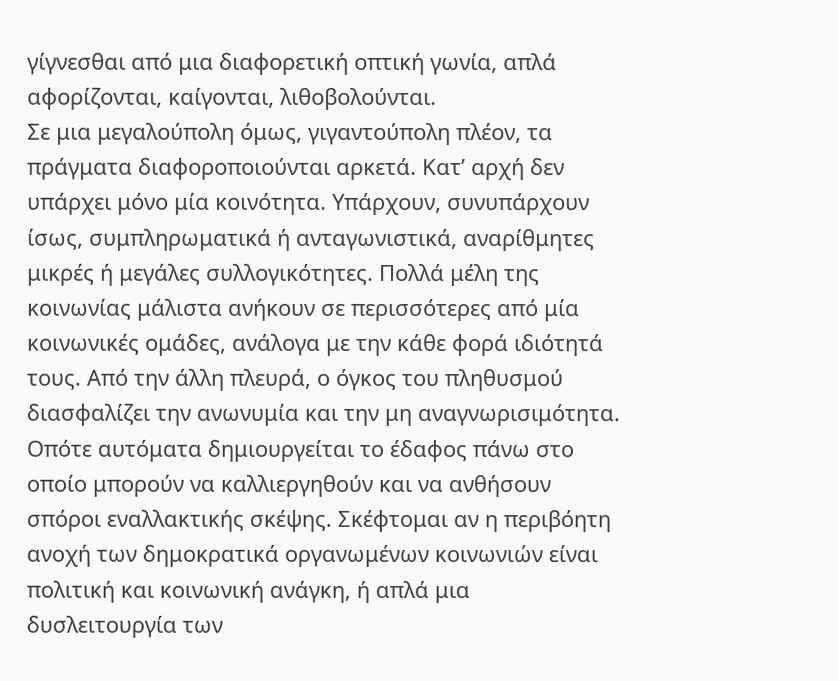γίγνεσθαι από μια διαφορετική οπτική γωνία, απλά αφορίζονται, καίγονται, λιθοβολούνται.
Σε μια μεγαλούπολη όμως, γιγαντούπολη πλέον, τα πράγματα διαφοροποιούνται αρκετά. Κατ’ αρχή δεν υπάρχει μόνο μία κοινότητα. Υπάρχουν, συνυπάρχουν ίσως, συμπληρωματικά ή ανταγωνιστικά, αναρίθμητες μικρές ή μεγάλες συλλογικότητες. Πολλά μέλη της κοινωνίας μάλιστα ανήκουν σε περισσότερες από μία κοινωνικές ομάδες, ανάλογα με την κάθε φορά ιδιότητά τους. Από την άλλη πλευρά, ο όγκος του πληθυσμού διασφαλίζει την ανωνυμία και την μη αναγνωρισιμότητα. Οπότε αυτόματα δημιουργείται το έδαφος πάνω στο οποίο μπορούν να καλλιεργηθούν και να ανθήσουν σπόροι εναλλακτικής σκέψης. Σκέφτομαι αν η περιβόητη ανοχή των δημοκρατικά οργανωμένων κοινωνιών είναι πολιτική και κοινωνική ανάγκη, ή απλά μια δυσλειτουργία των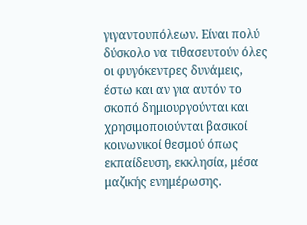γιγαντουπόλεων. Είναι πολύ δύσκολο να τιθασευτούν όλες οι φυγόκεντρες δυνάμεις, έστω και αν για αυτόν το σκοπό δημιουργούνται και χρησιμοποιούνται βασικοί κοινωνικοί θεσμού όπως εκπαίδευση, εκκλησία, μέσα μαζικής ενημέρωσης.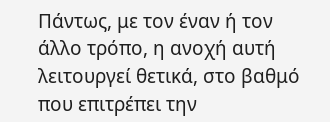Πάντως, με τον έναν ή τον άλλο τρόπο, η ανοχή αυτή λειτουργεί θετικά, στο βαθμό που επιτρέπει την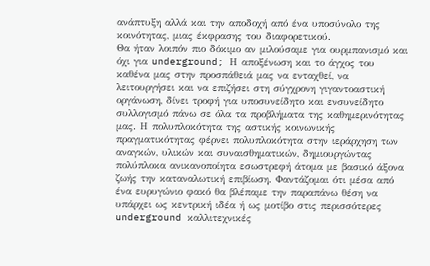ανάπτυξη αλλά και την αποδοχή από ένα υποσύνολο της κοινότητας, μιας έκφρασης του διαφορετικού.
Θα ήταν λοιπόν πιο δόκιμο αν μιλούσαμε για ουρμπανισμό και όχι για underground; Η αποξένωση και το άγχος του καθένα μας στην προσπάθειά μας να ενταχθεί, να λειτουργήσει και να επιζήσει στη σύγχρονη γιγαντοαστική οργάνωση, δίνει τροφή για υποσυνείδητο και ενσυνείδητο συλλογισμό πάνω σε όλα τα προβλήματα της καθημερινότητας μας. Η πολυπλοκότητα της αστικής κοινωνικής πραγματικότητας φέρνει πολυπλοκότητα στην ιεράρχηση των αναγκών, υλικών και συναισθηματικών, δημιουργώντας πολύπλοκα ανικανοποίητα εσωστρεφή άτομα με βασικό άξονα ζωής την καταναλωτική επιβίωση. Φαντάζομαι ότι μέσα από ένα ευρυγώνιο φακό θα βλέπαμε την παραπάνω θέση να υπάρχει ως κεντρική ιδέα ή ως μοτίβο στις περισσότερες underground καλλιτεχνικές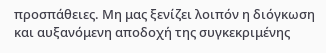προσπάθειες. Μη μας ξενίζει λοιπόν η διόγκωση και αυξανόμενη αποδοχή της συγκεκριμένης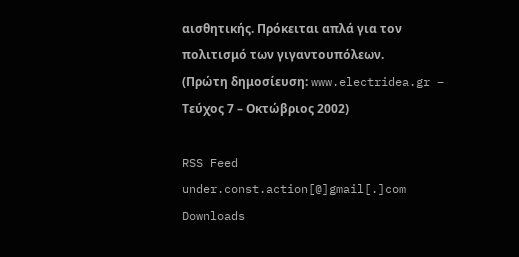αισθητικής. Πρόκειται απλά για τον πολιτισμό των γιγαντουπόλεων.
(Πρώτη δημοσίευση: www.electridea.gr – Τεύχος 7 – Οκτώβριος 2002)

RSS Feed
under.const.action[@]gmail[.]com
Downloads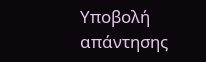Υποβολή απάντησης